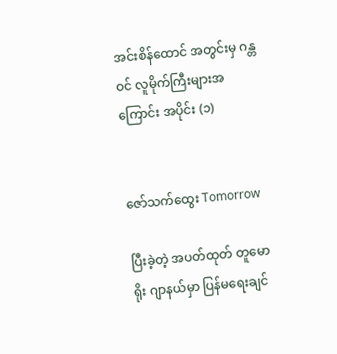အင်းစိန်ထောင် အတွင်းမှ ဂန္တဝင် လူမိုက်ကြီးများအကြောင်း အပိုင်း (၁)


ဇော်သက်ထွေး Tomorrow

ပြီးခဲ့တဲ့ အပတ်ထုတ် တူမောရိုး ဂျာနယ်မှာ ပြန်မရေးချင်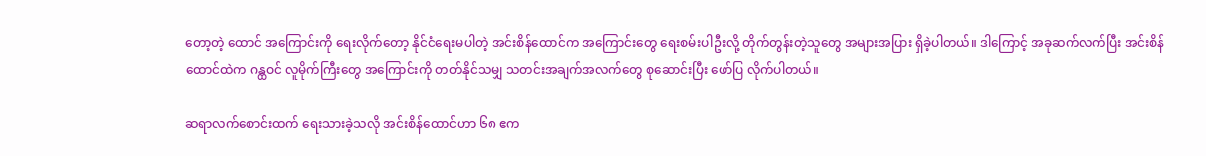တော့တဲ့ ထောင် အကြောင်းကို ရေးလိုက်တော့ နိုင်ငံရေးမပါတဲ့ အင်းစိန်ထောင်က အကြောင်းတွေ ရေးစမ်းပါဦးလို့ တိုက်တွန်းတဲ့သူတွေ အများအပြား ရှိခဲ့ပါတယ်။ ဒါကြောင့် အခုဆက်လက်ပြီး အင်းစိန်ထောင်ထဲက ဂန္ထဝင် လူမိုက်ကြီးတွေ အကြောင်းကို တတ်နိုင်သမျှ သတင်းအချက်အလက်တွေ စုဆောင်းပြီး ဖော်ပြ လိုက်ပါတယ်။

ဆရာလက်စောင်းထက် ရေးသားခဲ့သလို အင်းစိန်ထောင်ဟာ ၆၈ ဧက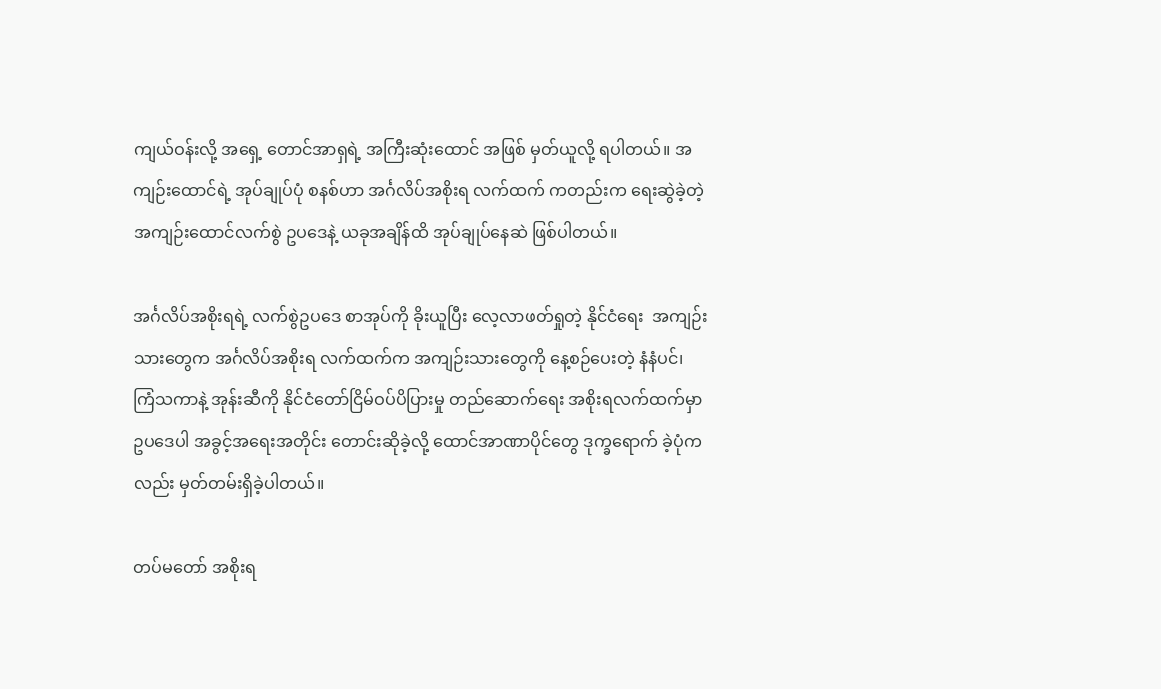ကျယ်ဝန်းလို့ အရှေ့ တောင်အာရှရဲ့ အကြီးဆုံးထောင် အဖြစ် မှတ်ယူလို့ ရပါတယ်။ အကျဉ်းထောင်ရဲ့ အုပ်ချုပ်ပုံ စနစ်ဟာ အင်္ဂလိပ်အစိုးရ လက်ထက် ကတည်းက ရေးဆွဲခဲ့တဲ့ အကျဉ်းထောင်လက်စွဲ ဥပဒေနဲ့ ယခုအချိန်ထိ အုပ်ချုပ်နေဆဲ ဖြစ်ပါတယ်။

အင်္ဂလိပ်အစိုးရရဲ့ လက်စွဲဥပဒေ စာအုပ်ကို ခိုးယူပြီး လေ့လာဖတ်ရှုတဲ့ နိုင်ငံရေး  အကျဉ်းသားတွေက အင်္ဂလိပ်အစိုးရ လက်ထက်က အကျဉ်းသားတွေကို နေ့စဉ်ပေးတဲ့ နံနံပင်၊ ကြံသကာနဲ့ အုန်းဆီကို နိုင်ငံတော်ငြိမ်ဝပ်ပိပြားမှု တည်ဆောက်ရေး အစိုးရလက်ထက်မှာ ဥပဒေပါ အခွင့်အရေးအတိုင်း တောင်းဆိုခဲ့လို့ ထောင်အာဏာပိုင်တွေ ဒုက္ခရောက် ခဲ့ပုံကလည်း မှတ်တမ်းရှိခဲ့ပါတယ်။

တပ်မတော် အစိုးရ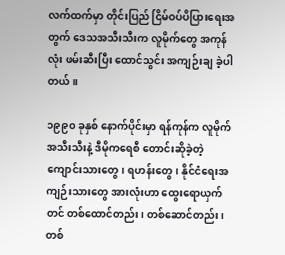လက်ထက်မှာ တိုင်းပြည် ငြိမ်ဝပ်ပိပြားရေးအတွက် ဒေသအသီးသီးက လူမိုက်တွေ အကုန်လုံး ဖမ်းဆီးပြီး ထောင်သွင်း အကျဉ်းချ ခဲ့ပါတယ်။

၁၉၉၀ ခုနှစ် နောက်ပိုင်းမှာ ရန်ကုန်က လူမိုက် အသီးသီးနဲ့ ဒီမိုကရေစီ တောင်းဆိုခဲ့တဲ့ ကျောင်းသားတွေ၊ ရဟန်းတွေ၊ နိုင်ငံရေးအကျဉ်းသားတွေ အားလုံးဟာ ထွေးရောယှက်တင် တစ်ထောင်တည်း၊ တစ်ဆောင်တည်း၊ တစ်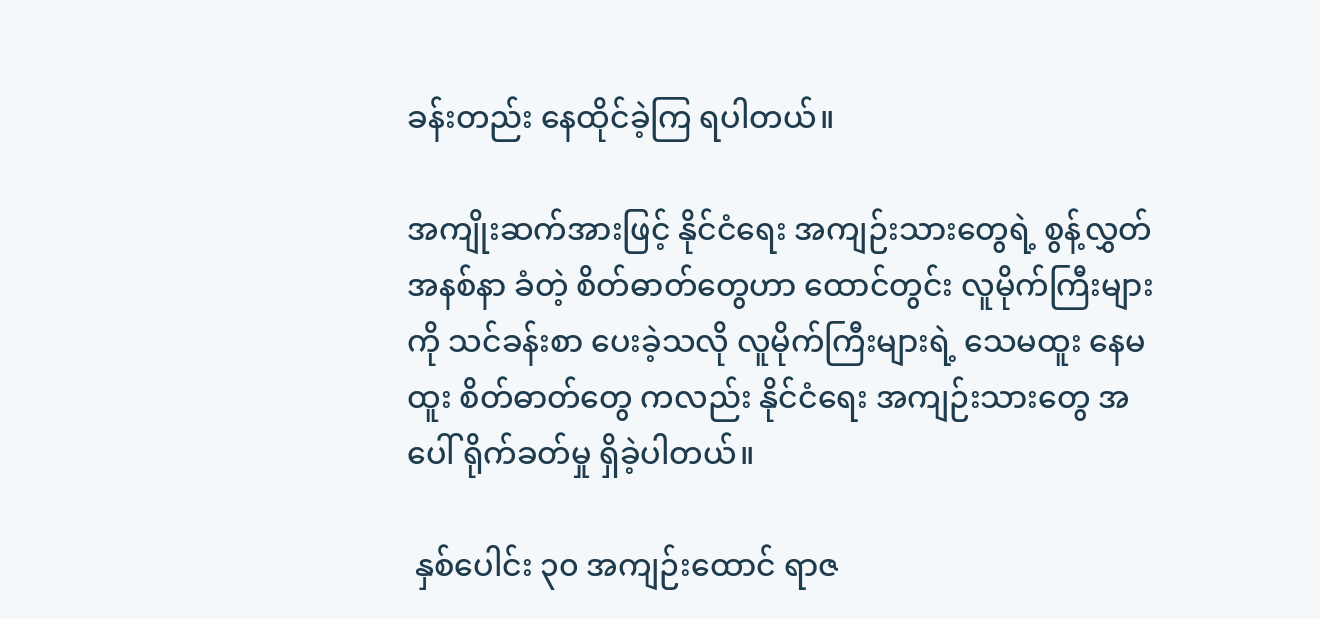ခန်းတည်း နေထိုင်ခဲ့ကြ ရပါတယ်။

အကျိုးဆက်အားဖြင့် နိုင်ငံရေး အကျဉ်းသားတွေရဲ့ စွန့်လွှတ် အနစ်နာ ခံတဲ့ စိတ်ဓာတ်တွေဟာ ထောင်တွင်း လူမိုက်ကြီးများကို သင်ခန်းစာ ပေးခဲ့သလို လူမိုက်ကြီးများရဲ့ သေမထူး နေမထူး စိတ်ဓာတ်တွေ ကလည်း နိုင်ငံရေး အကျဉ်းသားတွေ အပေါ် ရိုက်ခတ်မှု ရှိခဲ့ပါတယ်။

 နှစ်ပေါင်း ၃၀ အကျဉ်းထောင် ရာဇ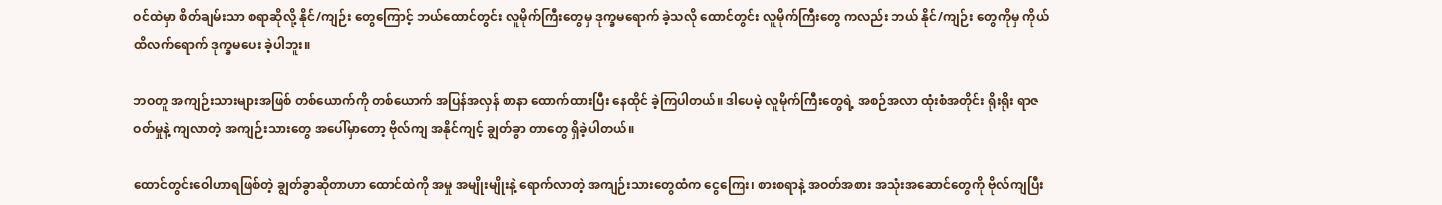ဝင်ထဲမှာ စိတ်ချမ်းသာ စရာဆိုလို့ နိုင်/ကျဉ်း တွေကြောင့် ဘယ်ထောင်တွင်း လူမိုက်ကြီးတွေမှ ဒုက္ခမရောက် ခဲ့သလို ထောင်တွင်း လူမိုက်ကြီးတွေ ကလည်း ဘယ် နိုင်/ကျဉ်း တွေကိုမှ ကိုယ်ထိလက်ရောက် ဒုက္ခမပေး ခဲ့ပါဘူး။

ဘဝတူ အကျဉ်းသားများအဖြစ် တစ်ယောက်ကို တစ်ယောက် အပြန်အလှန် စာနာ ထောက်ထားပြီး နေထိုင် ခဲ့ကြပါတယ်။ ဒါပေမဲ့ လူမိုက်ကြီးတွေရဲ့ အစဉ်အလာ ထုံးစံအတိုင်း ရိုးရိုး ရာဇဝတ်မှုနဲ့ ကျလာတဲ့ အကျဉ်းသားတွေ အပေါ်မှာတော့ ဗိုလ်ကျ အနိုင်ကျင့် ချွတ်ခွာ တာတွေ ရှိခဲ့ပါတယ်။

ထောင်တွင်းဝေါဟာရဖြစ်တဲ့ ချွတ်ခွာဆိုတာဟာ ထောင်ထဲကို အမှု အမျိုးမျိုးနဲ့ ရောက်လာတဲ့ အကျဉ်းသားတွေထံက ငွေကြေး၊ စားစရာနဲ့ အဝတ်အစား အသုံးအဆောင်တွေကို ဗိုလ်ကျပြီး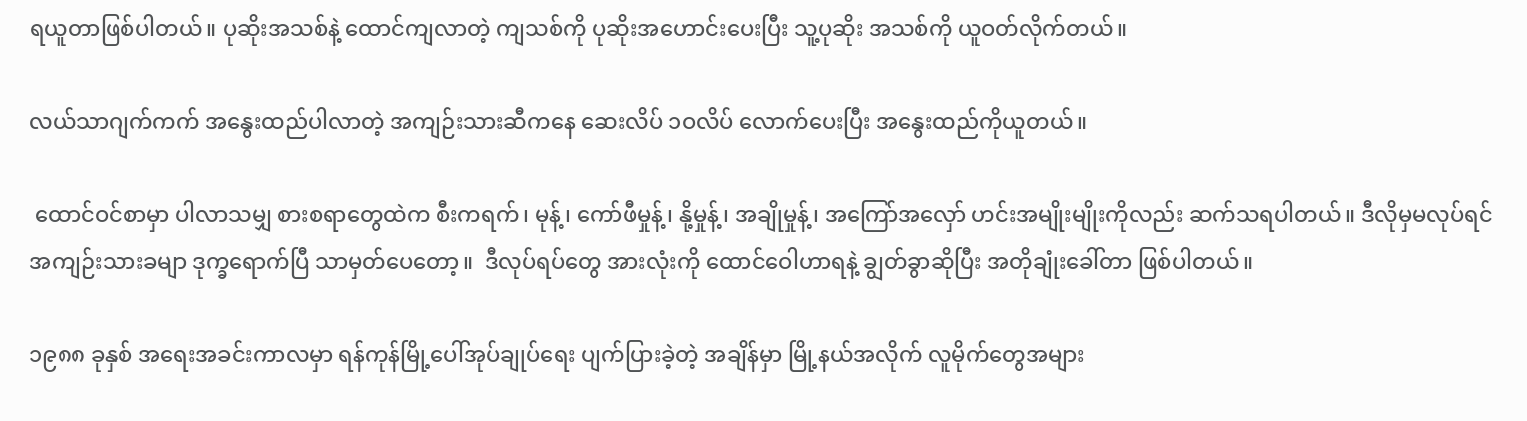ရယူတာဖြစ်ပါတယ်။ ပုဆိုးအသစ်နဲ့ ထောင်ကျလာတဲ့ ကျသစ်ကို ပုဆိုးအဟောင်းပေးပြီး သူ့ပုဆိုး အသစ်ကို ယူဝတ်လိုက်တယ်။

လယ်သာဂျက်ကက် အနွေးထည်ပါလာတဲ့ အကျဉ်းသားဆီကနေ ဆေးလိပ် ၁ဝလိပ် လောက်ပေးပြီး အနွေးထည်ကိုယူတယ်။

 ထောင်ဝင်စာမှာ ပါလာသမျှ စားစရာတွေထဲက စီးကရက်၊ မုန့်၊ ကော်ဖီမှုန့်၊ နို့မှုန့်၊ အချိုမှုန့်၊ အကြော်အလှော် ဟင်းအမျိုးမျိုးကိုလည်း ဆက်သရပါတယ်။ ဒီလိုမှမလုပ်ရင် အကျဉ်းသားခမျာ ဒုက္ခရောက်ပြီ သာမှတ်ပေတော့။  ဒီလုပ်ရပ်တွေ အားလုံးကို ထောင်ဝေါဟာရနဲ့ ချွတ်ခွာဆိုပြီး အတိုချုံးခေါ်တာ ဖြစ်ပါတယ်။

၁၉၈၈ ခုနှစ် အရေးအခင်းကာလမှာ ရန်ကုန်မြို့ပေါ်အုပ်ချုပ်ရေး ပျက်ပြားခဲ့တဲ့ အချိန်မှာ မြို့နယ်အလိုက် လူမိုက်တွေအများ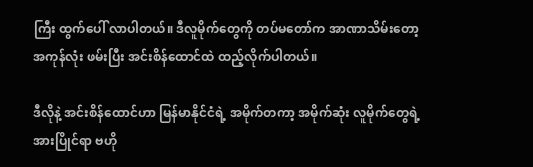ကြီး ထွက်ပေါ် လာပါတယ်။ ဒီလူမိုက်တွေကို တပ်မတော်က အာဏာသိမ်းတော့ အကုန်လုံး ဖမ်းပြီး အင်းစိန်ထောင်ထဲ ထည့်လိုက်ပါတယ်။

ဒီလိုနဲ့ အင်းစိန်ထောင်ဟာ မြန်မာနိုင်ငံရဲ့ အမိုက်တကာ့ အမိုက်ဆုံး လူမိုက်တွေရဲ့ အားပြိုင်ရာ ဗဟို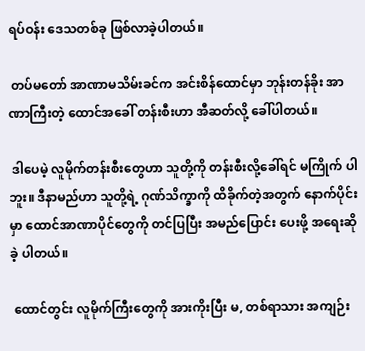ရပ်ဝန်း ဒေသတစ်ခု ဖြစ်လာခဲ့ပါတယ်။

 တပ်မတော် အာဏာမသိမ်းခင်က အင်းစိန်ထောင်မှာ ဘုန်းတန်ခိုး အာဏာကြီးတဲ့ ထောင်အခေါ် တန်းစီးဟာ အီဆတ်လို့ ခေါ်ပါတယ်။

 ဒါပေမဲ့ လူမိုက်တန်းစီးတွေဟာ သူတို့ကို တန်းစီးလို့ခေါ်ရင် မကြိုက် ပါဘူး။ ဒီနာမည်ဟာ သူတို့ရဲ့ ဂုဏ်သိက္ခာကို ထိခိုက်တဲ့အတွက် နောက်ပိုင်းမှာ ထောင်အာဏာပိုင်တွေကို တင်ပြပြီး အမည်ပြောင်း ပေးဖို့ အရေးဆိုခဲ့ ပါတယ်။

 ထောင်တွင်း လူမိုက်ကြီးတွေကို အားကိုးပြီး မ, တစ်ရာသား အကျဉ်း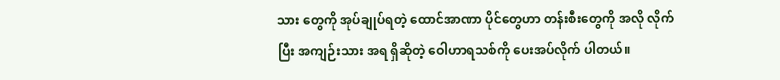သား တွေကို အုပ်ချုပ်ရတဲ့ ထောင်အာဏာ ပိုင်တွေဟာ တန်းစီးတွေကို အလို လိုက်ပြီး အကျဉ်းသား အရ ရှိဆိုတဲ့ ဝေါဟာရသစ်ကို ပေးအပ်လိုက် ပါတယ်။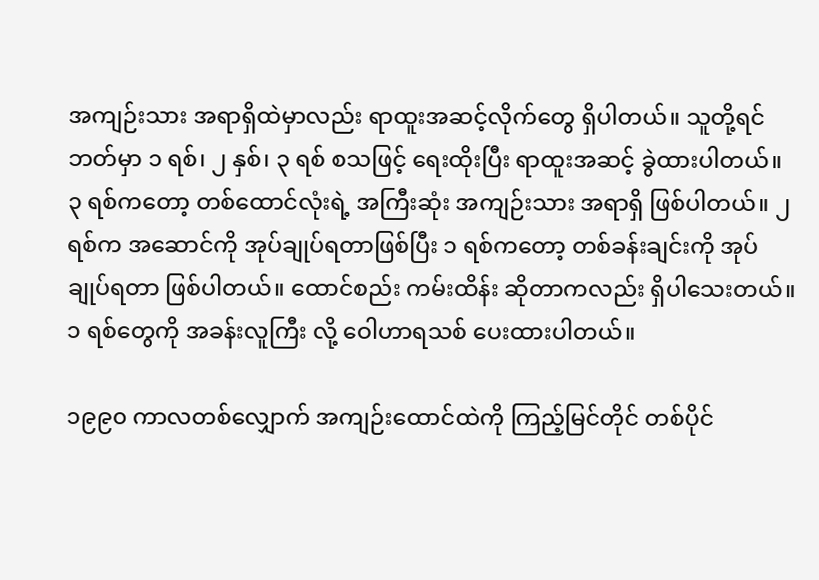အကျဉ်းသား အရာရှိထဲမှာလည်း ရာထူးအဆင့်လိုက်တွေ ရှိပါတယ်။ သူတို့ရင်ဘတ်မှာ ၁ ရစ်၊ ၂ နှစ်၊ ၃ ရစ် စသဖြင့် ရေးထိုးပြီး ရာထူးအဆင့် ခွဲထားပါတယ်။ ၃ ရစ်ကတော့ တစ်ထောင်လုံးရဲ့ အကြီးဆုံး အကျဉ်းသား အရာရှိ ဖြစ်ပါတယ်။ ၂ ရစ်က အဆောင်ကို အုပ်ချုပ်ရတာဖြစ်ပြီး ၁ ရစ်ကတော့ တစ်ခန်းချင်းကို အုပ်ချုပ်ရတာ ဖြစ်ပါတယ်။ ထောင်စည်း ကမ်းထိန်း ဆိုတာကလည်း ရှိပါသေးတယ်။ ၁ ရစ်တွေကို အခန်းလူကြီး လို့ ဝေါဟာရသစ် ပေးထားပါတယ်။

၁၉၉၀ ကာလတစ်လျှောက် အကျဉ်းထောင်ထဲကို ကြည့်မြင်တိုင် တစ်ပိုင်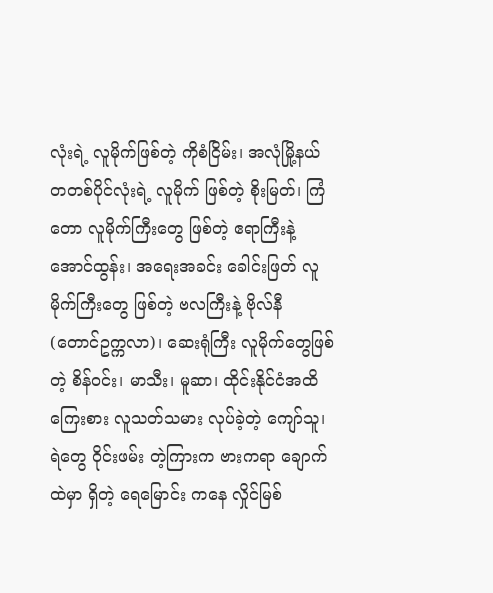လုံးရဲ့ လူမိုက်ဖြစ်တဲ့ ကိုစံငြိမ်း၊ အလုံမြို့နယ်  တတစ်ပိုင်လုံးရဲ့ လူမိုက် ဖြစ်တဲ့ စိုးမြတ်၊ ကြံတော လူမိုက်ကြီးတွေ ဖြစ်တဲ့ ဧရာကြီးနဲ့ အောင်ထွန်း၊ အရေးအခင်း ခေါင်းဖြတ် လူမိုက်ကြီးတွေ ဖြစ်တဲ့ ဗလကြီးနဲ့ ဗိုလ်နီ (တောင်ဥက္ကလာ)၊ ဆေးရုံကြီး လူမိုက်တွေဖြစ်တဲ့ စိန်ဝင်း၊ မာသီး၊ မူဆာ၊ ထိုင်းနိုင်ငံအထိ ကြေးစား လူသတ်သမား လုပ်ခဲ့တဲ့ ကျော်သူ၊ ရဲတွေ ၀ိုင်းဖမ်း တဲ့ကြားက ဗားကရာ ချောက်ထဲမှာ ရှိတဲ့ ရေမြောင်း ကနေ လှိုင်မြစ်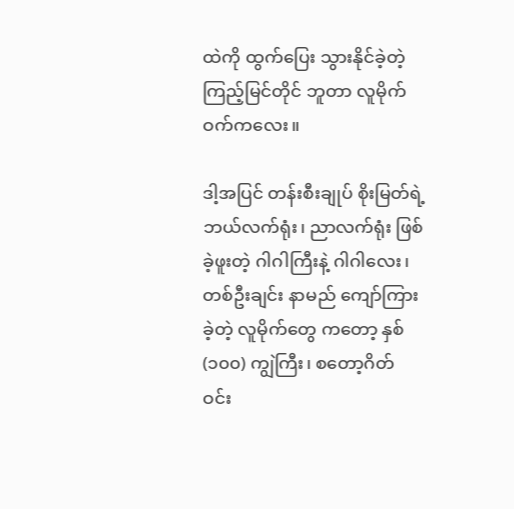ထဲကို ထွက်ပြေး သွားနိုင်ခဲ့တဲ့ ကြည့်မြင်တိုင် ဘူတာ လူမိုက် ဝက်ကလေး။

ဒါ့အပြင် တန်းစီးချုပ် စိုးမြတ်ရဲ့ ဘယ်လက်ရုံး၊ ညာလက်ရုံး ဖြစ်ခဲ့ဖူးတဲ့ ဂါဂါကြီးနဲ့ ဂါဂါလေး၊ တစ်ဦးချင်း နာမည် ကျော်ကြားခဲ့တဲ့ လူမိုက်တွေ ကတော့ နှစ် (၁၀၀) ကျွဲကြီး၊ စတော့ဂိတ် ဝင်း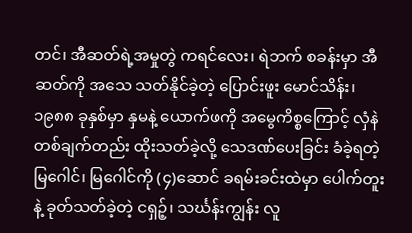တင်၊ အီဆတ်ရဲ့အမှုတွဲ ကရင်လေး၊ ရဲဘက် စခန်းမှာ အီဆတ်ကို အသေ သတ်နိုင်ခဲ့တဲ့ ပြောင်းဖူး မောင်သိန်း၊ ၁၉၈၈ ခုနှစ်မှာ နှမနဲ့ ယောက်ဖကို အမွေကိစ္စကြောင့် လှံနဲတစ်ချက်တည်း ထိုးသတ်ခဲ့လို့ သေဒဏ်ပေးခြင်း ခံခဲ့ရတဲ့ မြဂေါင်၊ မြဂေါင်ကို (၄)ဆောင် ခရမ်းခင်းထဲမှာ ပေါက်တူးနဲ့ ခုတ်သတ်ခဲ့တဲ့ ငရှဉ့်၊ သင်္ဃန်းကျွန်း လူ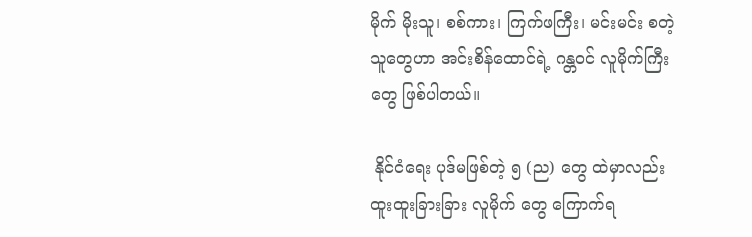မိုက် မိုးသူ၊ စစ်ကား၊ ကြက်ဖကြီး၊ မင်းမင်း စတဲ့ သူတွေဟာ အင်းစိန်ထောင်ရဲ့ ဂန္တဝင် လူမိုက်ကြီးတွေ ဖြစ်ပါတယ်။

 နိုင်ငံရေး ပုဒ်မဖြစ်တဲ့ ၅ (ည) တွေ ထဲမှာလည်း ထူးထူးခြားခြား လူမိုက် တွေ ကြောက်ရ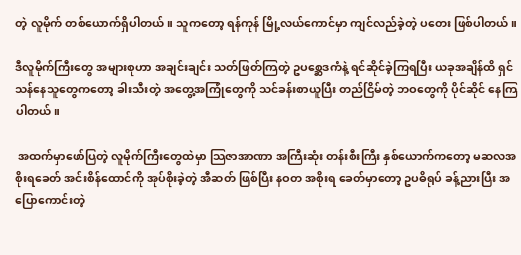တဲ့ လူမိုက် တစ်ယောက်ရှိပါတယ်။ သူကတော့ ရန်ကုန် မြို့လယ်ကောင်မှာ ကျင်လည်ခဲ့တဲ့ ပတေး ဖြစ်ပါတယ်။

ဒီလူမိုက်ကြီးတွေ အများစုဟာ အချင်းချင်း သတ်ဖြတ်ကြတဲ့ ဥပစ္ဆေဒကံနဲ့ ရင်ဆိုင်ခဲ့ကြရပြီး ယခုအချိန်ထိ ရှင်သန်နေသူတွေကတော့ ခါးသီးတဲ့ အတွေ့အကြုံတွေကို သင်ခန်းစာယူပြီး တည်ငြိမ်တဲ့ ဘဝတွေကို ပိုင်ဆိုင် နေကြပါတယ်။

 အထက်မှာဖော်ပြတဲ့ လူမိုက်ကြီးတွေထဲမှာ သြဇာအာဏာ အကြီးဆုံး တန်းစီးကြီး နှစ်ယောက်ကတော့ မဆလအစိုးရခေတ် အင်းစိန်ထောင်ကို အုပ်စိုးခဲ့တဲ့ အီဆတ် ဖြစ်ပြီး နဝတ အစိုးရ ခေတ်မှာတော့ ဥပဓိရုပ် ခန့်ညားပြီး အပြောကောင်းတဲ့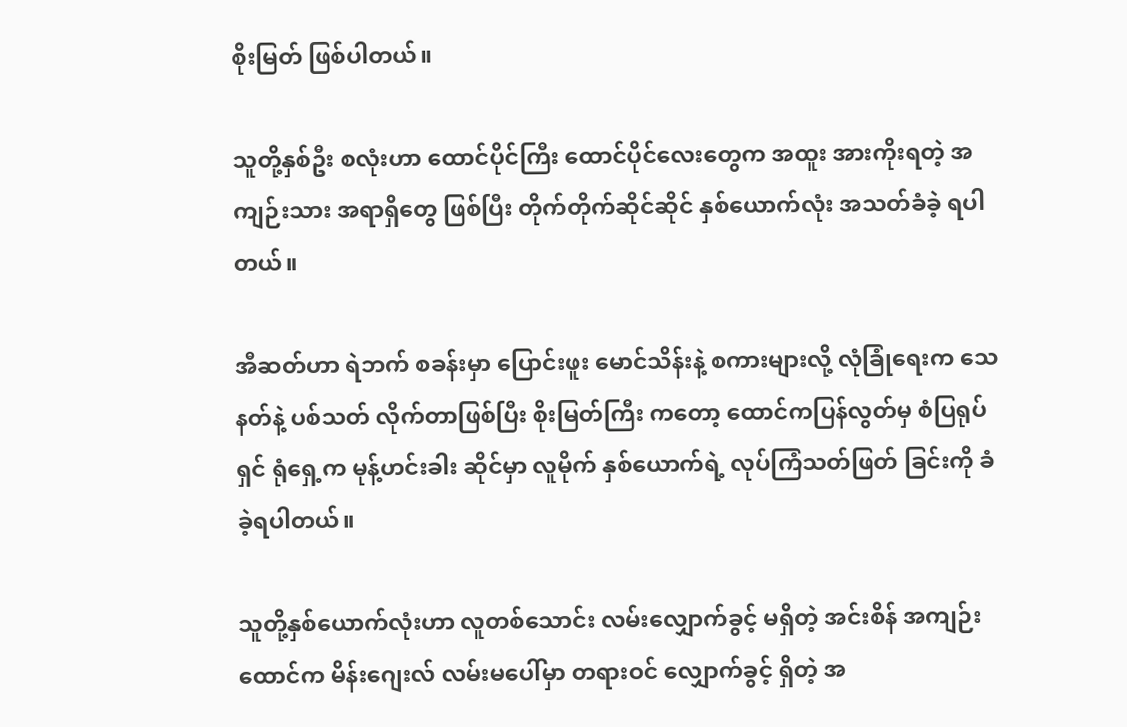စိုးမြတ် ဖြစ်ပါတယ်။

သူတို့နှစ်ဦး စလုံးဟာ ထောင်ပိုင်ကြီး ထောင်ပိုင်လေးတွေက အထူး အားကိုးရတဲ့ အကျဉ်းသား အရာရှိတွေ ဖြစ်ပြီး တိုက်တိုက်ဆိုင်ဆိုင် နှစ်ယောက်လုံး အသတ်ခံခဲ့ ရပါတယ်။

အီဆတ်ဟာ ရဲဘက် စခန်းမှာ ပြောင်းဖူး မောင်သိန်းနဲ့ စကားများလို့ လုံခြုံရေးက သေနတ်နဲ့ ပစ်သတ် လိုက်တာဖြစ်ပြီး စိုးမြတ်ကြီး ကတော့ ထောင်ကပြန်လွတ်မှ စံပြရုပ်ရှင် ရုံရှေ့က မုန့်ဟင်းခါး ဆိုင်မှာ လူမိုက် နှစ်ယောက်ရဲ့ လုပ်ကြံသတ်ဖြတ် ခြင်းကို ခံခဲ့ရပါတယ်။

သူတို့နှစ်ယောက်လုံးဟာ လူတစ်သောင်း လမ်းလျှောက်ခွင့် မရှိတဲ့ အင်းစိန် အကျဉ်းထောင်က မိန်းဂျေးလ် လမ်းမပေါ်မှာ တရားဝင် လျှောက်ခွင့် ရှိတဲ့ အ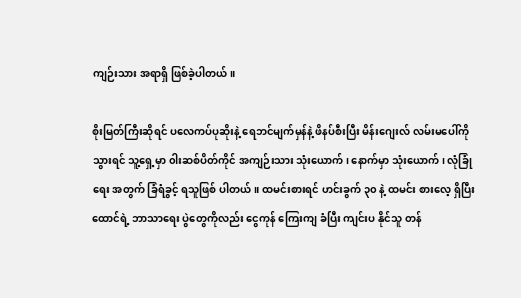ကျဉ်းသား အရာရှိ ဖြစ်ခဲ့ပါတယ်။

စိုးမြတ်ကြီးဆိုရင် ပလေကပ်ပုဆိုးနဲ့ ရေဘင်မျက်မှန်နဲ့ ဖိနပ်စီးပြီး မိန်းဂျေးလ် လမ်းမပေါ်ကို သွားရင် သူ့ရှေ့မှာ ၀ါးဆစ်ပိတ်ကိုင် အကျဉ်းသား သုံးယောက်၊ နောက်မှာ သုံးယောက်၊ လုံခြုံရေး အတွက် ခြံရံခွင့် ရသူဖြစ် ပါတယ်။ ထမင်းစားရင် ဟင်းခွက် ၃၀ နဲ့ ထမင်း စားလေ့ ရှိပြီး ထောင်ရဲ့ ဘာသာရေး ပွဲတွေကိုလည်း ငွေကုန် ကြေးကျ ခံပြီး ကျင်းပ နိုင်သူ တန်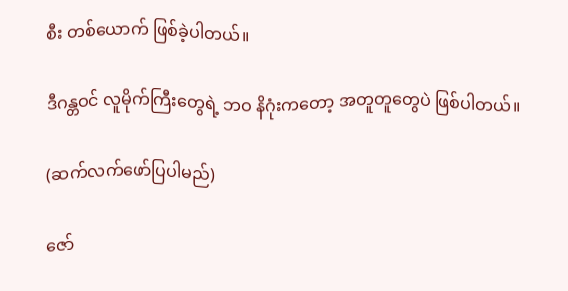စီး တစ်ယောက် ဖြစ်ခဲ့ပါတယ်။

ဒီဂန္တဝင် လူမိုက်ကြီးတွေရဲ့ ဘဝ နိဂုံးကတော့ အတူတူတွေပဲ ဖြစ်ပါတယ်။

(ဆက်လက်ဖော်ပြပါမည်)

ဇော်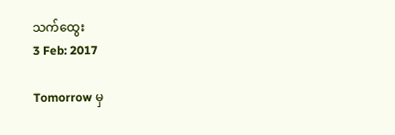သက်ထွေး
3 Feb: 2017

Tomorrow မှ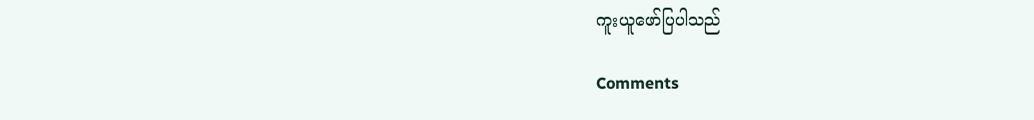ကူးယူဖော်ပြပါသည်

Comments